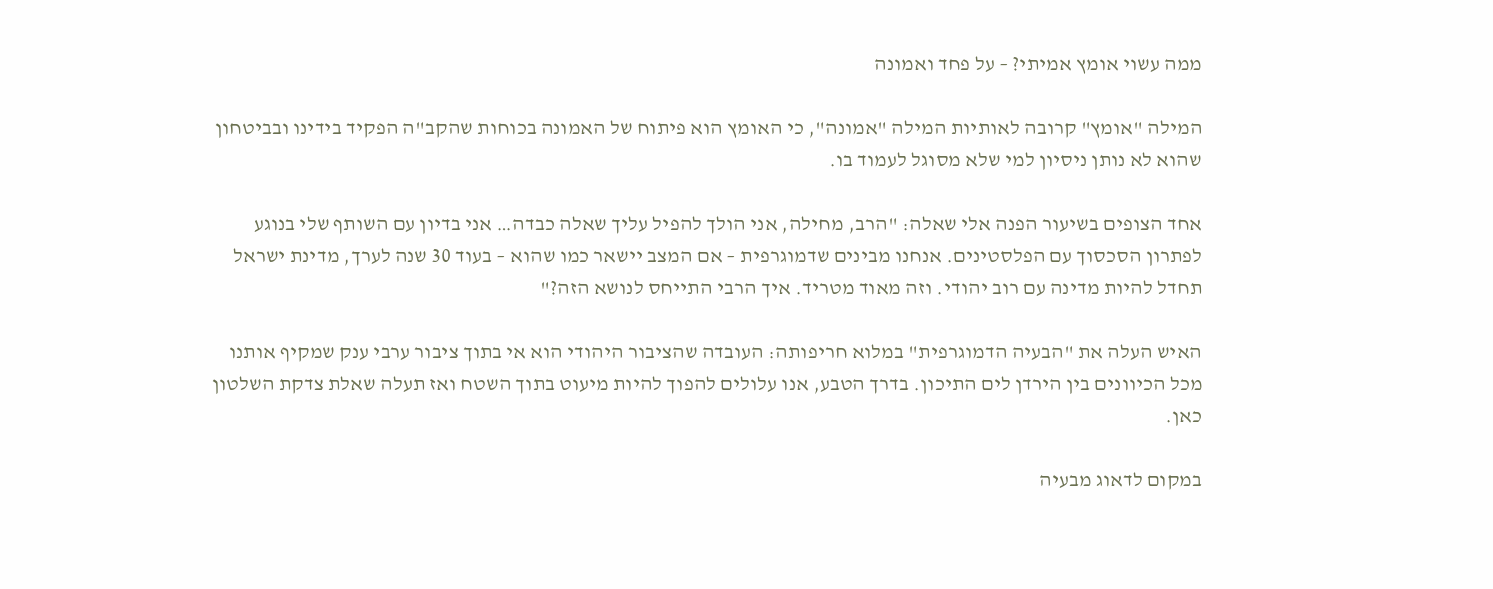ממה עשוי אומץ אמיתי? – על פחד ואמונה

המילה "אומץ" קרובה לאותיות המילה "אמונה", כי האומץ הוא פיתוח של האמונה בכוחות שהקב"ה הפקיד בידינו ובביטחון שהוא לא נותן ניסיון למי שלא מסוגל לעמוד בו.

אחד הצופים בשיעור הפנה אלי שאלה: "הרב, מחילה, אני הולך להפיל עליך שאלה כבדה… אני בדיון עם השותף שלי בנוגע לפתרון הסכסוך עם הפלסטינים. אנחנו מבינים שדמוגרפית – אם המצב יישאר כמו שהוא – בעוד 30 שנה לערך, מדינת ישראל תחדל להיות מדינה עם רוב יהודי. וזה מאוד מטריד. איך הרבי התייחס לנושא הזה?"

האיש העלה את "הבעיה הדמוגרפית" במלוא חריפותה: העובדה שהציבור היהודי הוא אי בתוך ציבור ערבי ענק שמקיף אותנו מכל הכיוונים בין הירדן לים התיכון. בדרך הטבע, אנו עלולים להפוך להיות מיעוט בתוך השטח ואז תעלה שאלת צדקת השלטון כאן.

במקום לדאוג מבעיה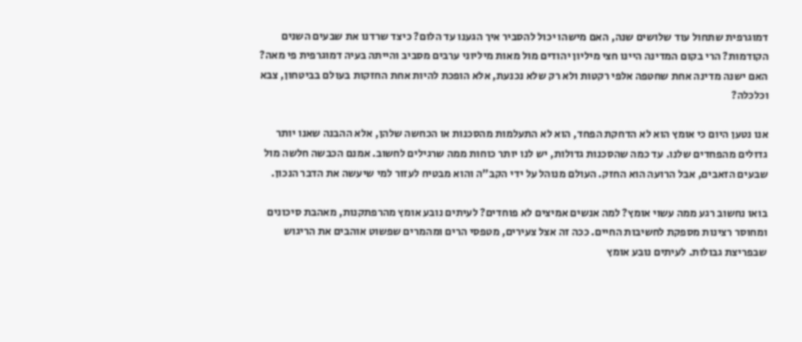דמוגרפית שתחול עוד שלושים שנה, האם מישהו יכול להסביר איך הגענו עד הלום? כיצד שרדנו את שבעים השנים הקודמות? הרי בקום המדינה היינו חצי מיליון יהודים מול מאות מיליוני ערבים מסביב והייתה בעיה דמוגרפית פי מאה? האם ישנה מדינה אחת שחטפה אלפי רקטות ולא רק שלא נכנעת, אלא הופכת להיות אחת החזקות בעולם בביטחון, צבא וכלכלה?

אנו נטען היום כי אומץ הוא לא הדחקת הפחד, הוא לא התעלמות מהסכנות או הכחשה שלהן, אלא ההבנה שאנו יותר גדולים מהפחדים שלנו. עד כמה שהסכנות גדולות, יש לנו יותר כוחות ממה שרגילים לחשוב. אמנם הכבשה חלשה מול שבעים הזאבים, אבל הרועה הוא החזק. העולם מנוהל על ידי הקב"ה והוא מבטיח לעזור למי שיעשה את הדבר הנכון.

בואו נחשוב רגע ממה עשוי אומץ? למה אנשים אמיצים לא פוחדים? לעיתים נובע אומץ מהרפתקנות, מאהבת סיכונים ומחוסר רצינות מספקת לחשיבות החיים. ככה זה אצל צעירים, מטפסי הרים ומהמרים שפשוט אוהבים את הריגוש שבפריצת גבולות. לעיתים נובע אומץ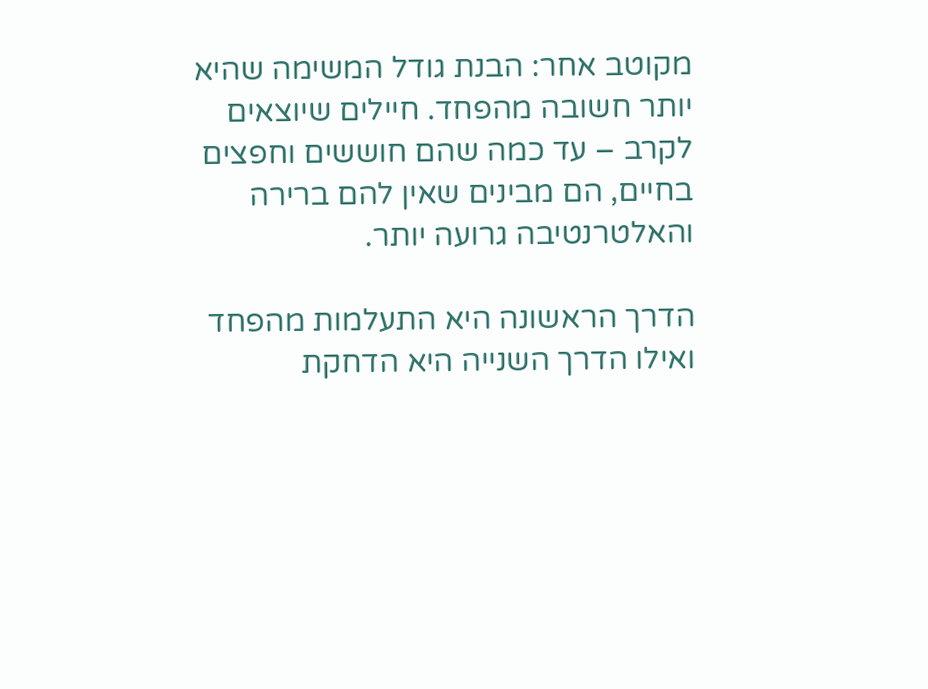מקוטב אחר: הבנת גודל המשימה שהיא יותר חשובה מהפחד. חיילים שיוצאים לקרב – עד כמה שהם חוששים וחפצים בחיים, הם מבינים שאין להם ברירה והאלטרנטיבה גרועה יותר.

הדרך הראשונה היא התעלמות מהפחד ואילו הדרך השנייה היא הדחקת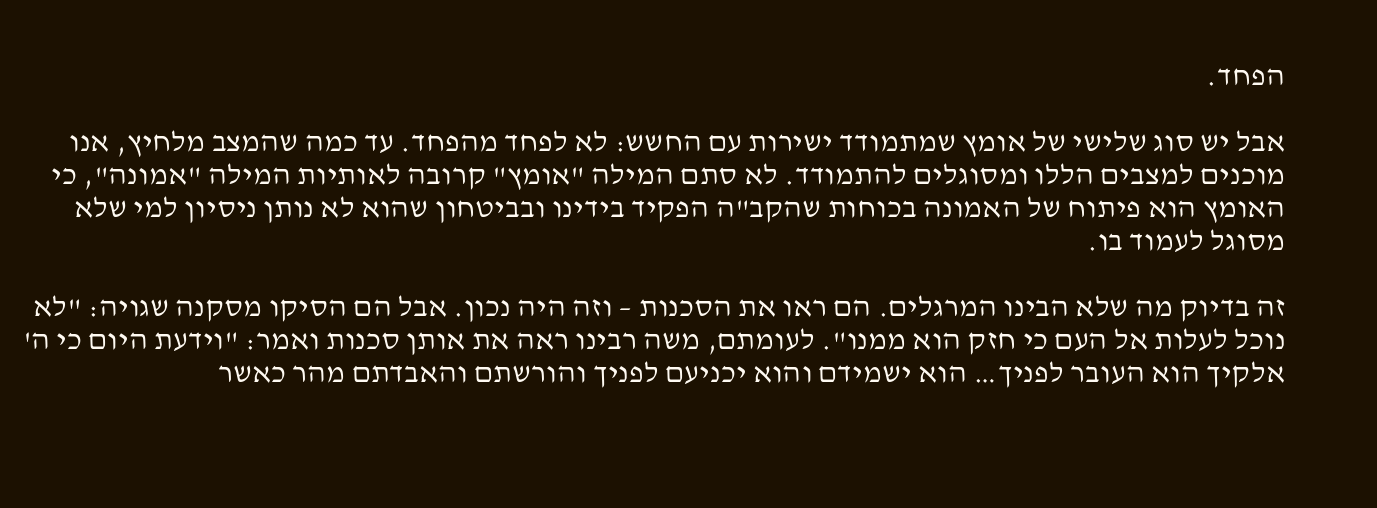הפחד.

אבל יש סוג שלישי של אומץ שמתמודד ישירות עם החשש: לא לפחד מהפחד. עד כמה שהמצב מלחיץ, אנו מוכנים למצבים הללו ומסוגלים להתמודד. לא סתם המילה "אומץ" קרובה לאותיות המילה "אמונה", כי האומץ הוא פיתוח של האמונה בכוחות שהקב"ה הפקיד בידינו ובביטחון שהוא לא נותן ניסיון למי שלא מסוגל לעמוד בו.

זה בדיוק מה שלא הבינו המרגלים. הם ראו את הסכנות – וזה היה נכון. אבל הם הסיקו מסקנה שגויה: "לא נוכל לעלות אל העם כי חזק הוא ממנו". לעומתם, משה רבינו ראה את אותן סכנות ואמר: "וידעת היום כי ה' אלקיך הוא העובר לפניך… הוא ישמידם והוא יכניעם לפניך והורשתם והאבדתם מהר כאשר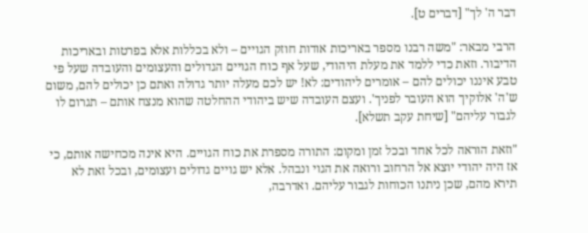דבר ה' לך" [דברים ט].

הרבי מבאר: "משה רבנו מספר באריכות אודות חוזק הגויים – ולא בכללות אלא בפרטות ובאריכות הדיבור. וזאת כדי ללמד את מעלת היהודי, שעל אף כוח הגויים הגדולים והעצומים והעובדה שעל פי טבע איננו יכולים להם – אומרים ליהודים: לא! יש לכם מעלה יותר גדולה ואתם כן יכולים להם, משום ש'ה' אלוקיך הוא העובר לפניך'. ועצם העובדה שיש ביהודי ההחלטה שהוא מנצח אותם – תגרום לו לגבור עליהם" [שיחת עקב תשלא].

"וזאת הוראה לכל אחד ובכל זמן ומקום: התורה מספרת את כוח הגויים. היא אינה מכחישה אותם, כי אז היה יהודי יוצא אל הרחוב ורואה את הגוי ונבהל. אלא יש גויים גדולים ועצומים, ובכל זאת לא תירא מהם, שכן ניתנו הכוחות לגבור עליהם. ואדרבה,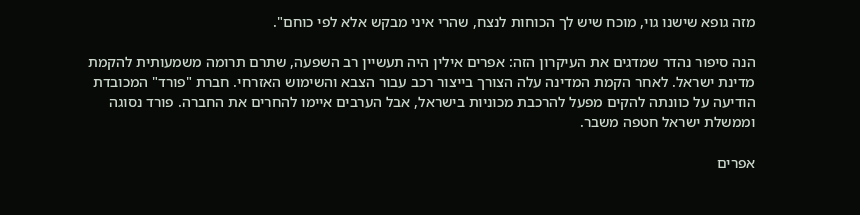מזה גופא שישנו גוי, מוכח שיש לך הכוחות לנצח, שהרי איני מבקש אלא לפי כוחם".

הנה סיפור נהדר שמדגים את העיקרון הזה: אפרים אילין היה תעשיין רב השפעה, שתרם תרומה משמעותית להקמת מדינת ישראל. לאחר הקמת המדינה עלה הצורך בייצור רכב עבור הצבא והשימוש האזרחי. חברת "פורד" המכובדת הודיעה על כוונתה להקים מפעל להרכבת מכוניות בישראל, אבל הערבים איימו להחרים את החברה. פורד נסוגה וממשלת ישראל חטפה משבר.

אפרים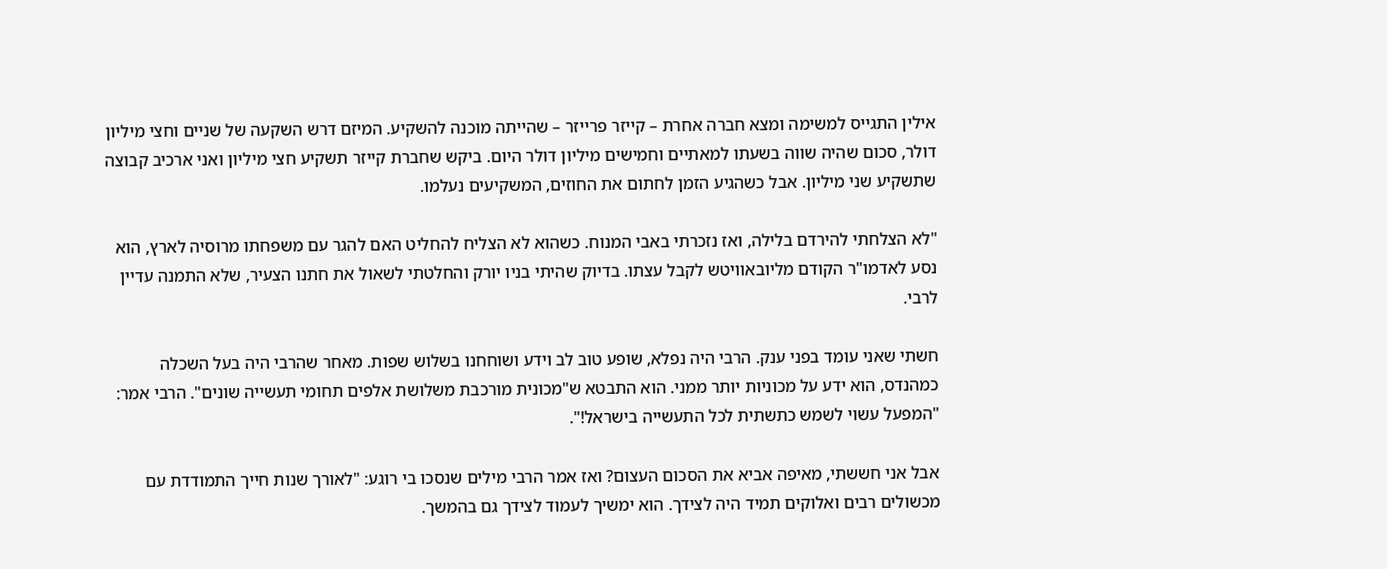אילין התגייס למשימה ומצא חברה אחרת – קייזר פרייזר – שהייתה מוכנה להשקיע. המיזם דרש השקעה של שניים וחצי מיליון דולר, סכום שהיה שווה בשעתו למאתיים וחמישים מיליון דולר היום. ביקש שחברת קייזר תשקיע חצי מיליון ואני ארכיב קבוצה שתשקיע שני מיליון. אבל כשהגיע הזמן לחתום את החוזים, המשקיעים נעלמו.

"לא הצלחתי להירדם בלילה, ואז נזכרתי באבי המנוח. כשהוא לא הצליח להחליט האם להגר עם משפחתו מרוסיה לארץ, הוא נסע לאדמו"ר הקודם מליובאוויטש לקבל עצתו. בדיוק שהיתי בניו יורק והחלטתי לשאול את חתנו הצעיר, שלא התמנה עדיין לרבי.

חשתי שאני עומד בפני ענק. הרבי היה נפלא, שופע טוב לב וידע ושוחחנו בשלוש שפות. מאחר שהרבי היה בעל השכלה כמהנדס, הוא ידע על מכוניות יותר ממני. הוא התבטא ש"מכונית מורכבת משלושת אלפים תחומי תעשייה שונים". הרבי אמר: "המפעל עשוי לשמש כתשתית לכל התעשייה בישראל!".

אבל אני חששתי, מאיפה אביא את הסכום העצום? ואז אמר הרבי מילים שנסכו בי רוגע: "לאורך שנות חייך התמודדת עם מכשולים רבים ואלוקים תמיד היה לצידך. הוא ימשיך לעמוד לצידך גם בהמשך.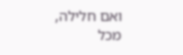ואם חלילה, מכל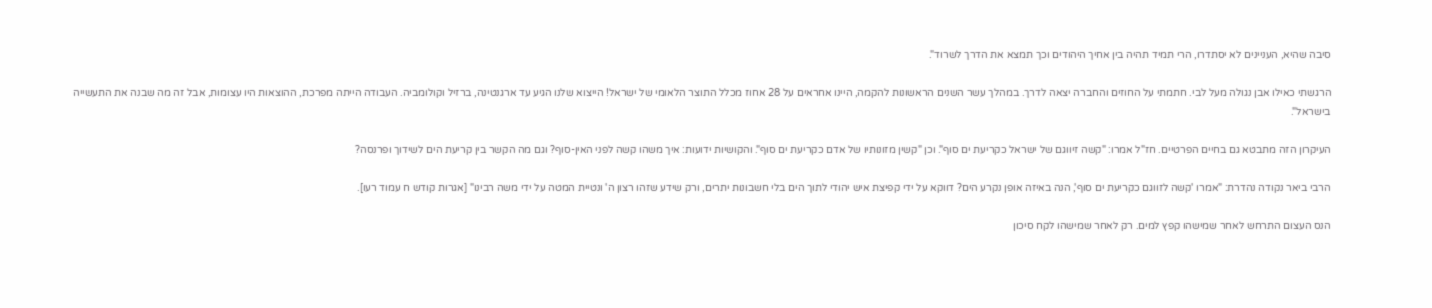סיבה שהיא, העניינים לא יסתדרו, הרי תמיד תהיה בין אחיך היהודים וכך תמצא את הדרך לשרוד".

הרגשתי כאילו אבן נגולה מעל לבי. חתמתי על החוזים והחברה יצאה לדרך. במהלך עשר השנים הראשונות להקמה, היינו אחראים על 28 אחוז מכלל התוצר הלאומי של ישראל! הייצוא שלנו הגיע עד ארגנטינה, ברזיל וקולומביה. העבודה הייתה מפרכת, ההוצאות היו עצומות, אבל זה מה שבנה את התעשייה בישראל".

העיקרון הזה מתבטא גם בחיים הפרטיים. חז"ל אמרו: "קשה זיווגם של ישראל כקריעת ים סוף". וכן "קשין מזונותיו של אדם כקריעת ים סוף". והקושיות ידועות: איך משהו קשה לפני האין-סוף? וגם מה הקשר בין קריעת הים לשידוך ופרנסה?

הרבי ביאר נקודה נהדרת: "אמרו 'קשה לזווגם כקריעת ים סוף', הנה באיזה אופן נקרע הים? דווקא על ידי קפיצת איש יהודי לתוך הים בלי חשבונות יתרים, ורק שידע שזהו רצון ה' ונטיית המטה על ידי משה רבינו" [אגרות קודש ח עמוד רעו].

הנס העצום התרחש לאחר שמישהו קפץ למים. רק לאחר שמישהו לקח סיכון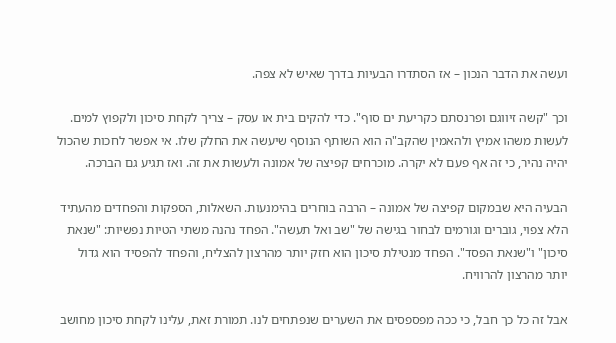ועשה את הדבר הנכון – אז הסתדרו הבעיות בדרך שאיש לא צפה.

וכך "קשה זיווגם ופרנסתם כקריעת ים סוף". כדי להקים בית או עסק – צריך לקחת סיכון ולקפוץ למים. לעשות משהו אמיץ ולהאמין שהקב"ה הוא השותף הנוסף שיעשה את החלק שלו. אי אפשר לחכות שהכול יהיה נהיר, כי זה אף פעם לא יקרה. מוכרחים קפיצה של אמונה ולעשות את זה. ואז תגיע גם הברכה.

הבעיה היא שבמקום קפיצה של אמונה – הרבה בוחרים בהימנעות. השאלות, הספקות והפחדים מהעתיד הלא צפוי, גוברים וגורמים לבחור בגישה של "שב ואל תעשה". הפחד נהנה משתי הטיות נפשיות: "שנאת סיכון" ו"שנאת הפסד". הפחד מנטילת סיכון הוא חזק יותר מהרצון להצליח, והפחד להפסיד הוא גדול יותר מהרצון להרוויח.

אבל זה כל כך חבל, כי ככה מפספסים את השערים שנפתחים לנו. תמורת זאת, עלינו לקחת סיכון מחושב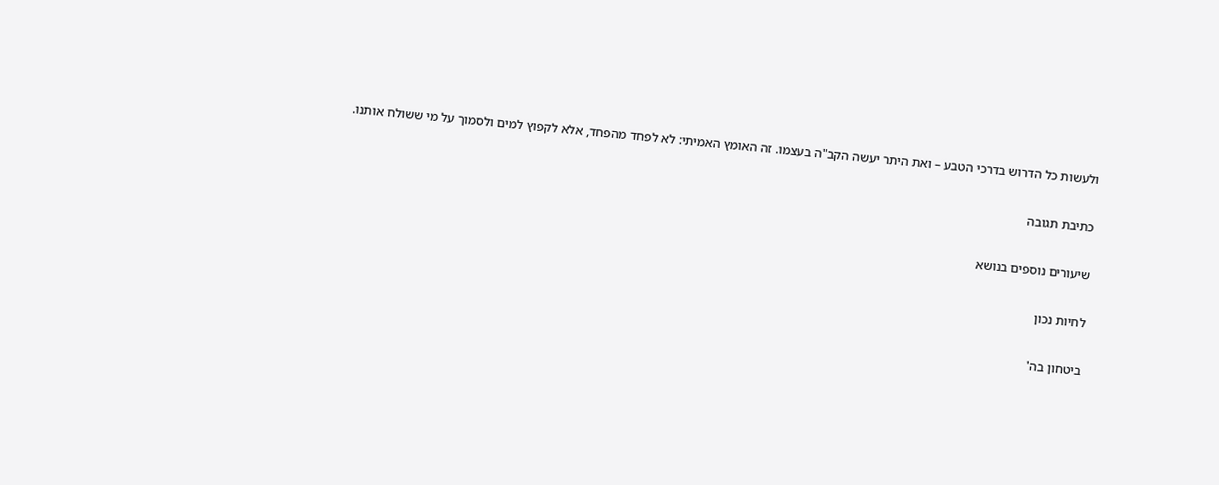ולעשות כל הדרוש בדרכי הטבע – ואת היתר יעשה הקב"ה בעצמו. זה האומץ האמיתי: לא לפחד מהפחד, אלא לקפוץ למים ולסמוך על מי ששולח אותנו.

כתיבת תגובה

שיעורים נוספים בנושא

לחיות נכון

ביטחון בה'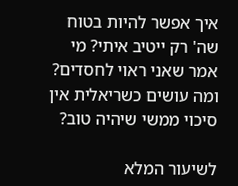איך אפשר להיות בטוח שה' רק ייטיב איתי? מי אמר שאני ראוי לחסדים? ומה עושים כשריאלית אין סיכוי ממשי שיהיה טוב?

לשיעור המלא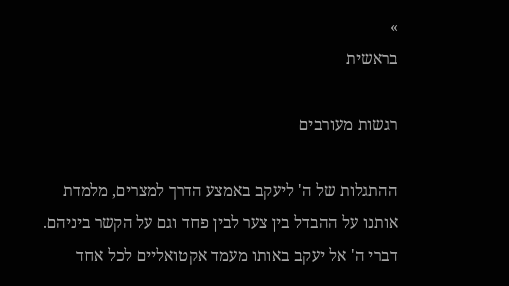»
בראשית

רגשות מעורבים

ההתגלות של ה' ליעקב באמצע הדרך למצרים, מלמדת אותנו על ההבדל בין צער לבין פחד וגם על הקשר ביניהם. דברי ה' אל יעקב באותו מעמד אקטואליים לכל אחד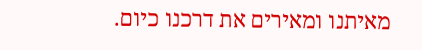מאיתנו ומאירים את דרכנו כיום.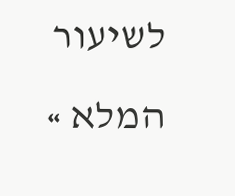לשיעור המלא »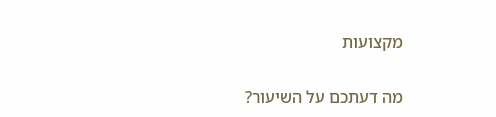מקצועות

מה דעתכם על השיעור?